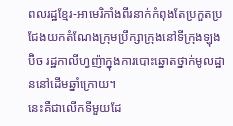ពលរដ្ឋខ្មែរ-អាមេរិកាំងពីរនាក់កំពុងតែប្រកួតប្រជែងយកតំណែងក្រុមប្រឹក្សាក្រុងនៅទីក្រុងឡុងប៊ិច រដ្ឋកាលីហ្វញ៉ាក្នុងការបោះឆ្នោតថ្នាក់មូលដ្ឋាននៅដើមឆ្នាំក្រោយ។
នេះគឺជាលើកទីមួយដែ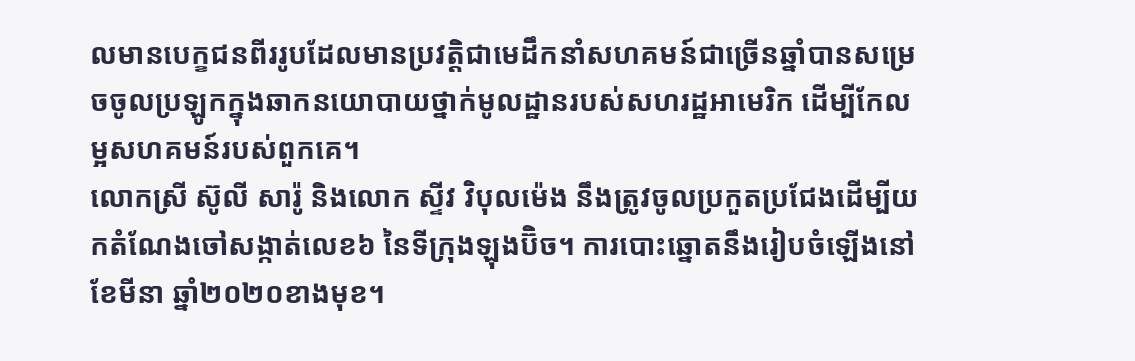លមានបេក្ខជនពីររូបដែលមានប្រវត្តិជាមេដឹកនាំសហគមន៍ជាច្រើនឆ្នាំបានសម្រេចចូលប្រឡូកក្នុងឆាកនយោបាយថ្នាក់មូលដ្ឋានរបស់សហរដ្ឋអាមេរិក ដើម្បីកែលម្អសហគមន៍របស់ពួកគេ។
លោកស្រី ស៊ូលី សារ៉ូ និងលោក ស្ទីវ វិបុលម៉េង នឹងត្រូវចូលប្រកួតប្រជែងដើម្បីយកតំណែងចៅសង្កាត់លេខ៦ នៃទីក្រុងឡុងប៊ិច។ ការបោះឆ្នោតនឹងរៀបចំឡើងនៅខែមីនា ឆ្នាំ២០២០ខាងមុខ។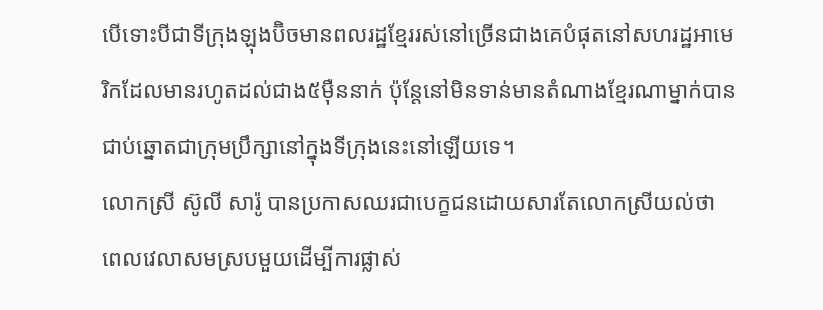បើទោះបីជាទីក្រុងឡុងប៊ិចមានពលរដ្ឋខ្មែររស់នៅច្រើនជាងគេបំផុតនៅសហរដ្ឋអាមេរិកដែលមានរហូតដល់ជាង៥ម៉ឺននាក់ ប៉ុន្តែនៅមិនទាន់មានតំណាងខ្មែរណាម្នាក់បានជាប់ឆ្នោតជាក្រុមប្រឹក្សានៅក្នុងទីក្រុងនេះនៅឡើយទេ។
លោកស្រី ស៊ូលី សារ៉ូ បានប្រកាសឈរជាបេក្ខជនដោយសារតែលោកស្រីយល់ថា ពេលវេលាសមស្របមួយដើម្បីការផ្លាស់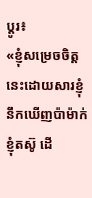ប្តូរ៖
«ខ្ញុំសម្រេចចិត្តនេះដោយសារខ្ញុំនឹកឃើញប៉ាម៉ាក់ខ្ញុំតស៊ូ ដើ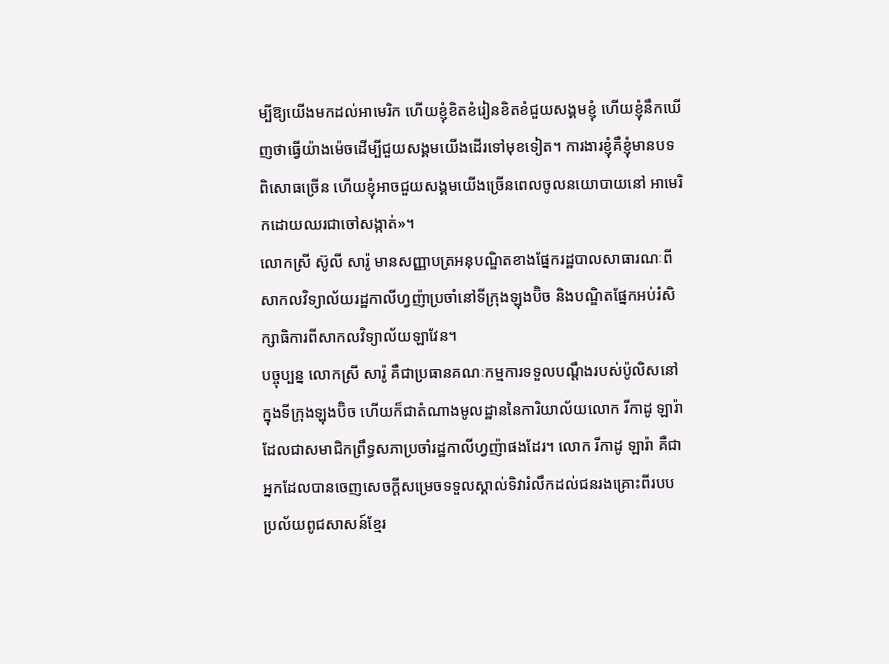ម្បីឱ្យយើងមកដល់អាមេរិក ហើយខ្ញុំខិតខំរៀនខិតខំជួយសង្គមខ្ញុំ ហើយខ្ញុំនឹកឃើញថាធ្វើយ៉ាងម៉េចដើម្បីជួយសង្គមយើងដើរទៅមុខទៀត។ ការងារខ្ញុំគឺខ្ញុំមានបទពិសោធច្រើន ហើយខ្ញុំអាចជួយសង្គមយើងច្រើនពេលចូលនយោបាយនៅ អាមេរិកដោយឈរជាចៅសង្កាត់»។
លោកស្រី ស៊ូលី សារ៉ូ មានសញ្ញាបត្រអនុបណ្ឌិតខាងផ្នែករដ្ឋបាលសាធារណៈពីសាកលវិទ្យាល័យរដ្ឋកាលីហ្វញ៉ាប្រចាំនៅទីក្រុងឡុងប៊ិច និងបណ្ឌិតផ្នែកអប់រំសិក្សាធិការពីសាកលវិទ្យាល័យឡាវែន។
បច្ចុប្បន្ន លោកស្រី សារ៉ូ គឺជាប្រធានគណៈកម្មការទទួលបណ្តឹងរបស់ប៉ូលិសនៅក្នុងទីក្រុងឡុងប៊ិច ហើយក៏ជាតំណាងមូលដ្ឋាននៃការិយាល័យលោក រីកាដូ ឡារ៉ា ដែលជាសមាជិកព្រឹទ្ធសភាប្រចាំរដ្ឋកាលីហ្វញ៉ាផងដែរ។ លោក រីកាដូ ឡារ៉ា គឺជាអ្នកដែលបានចេញសេចក្តីសម្រេចទទួលស្គាល់ទិវារំលឹកដល់ជនរងគ្រោះពីរបបប្រល័យពូជសាសន៍ខ្មែរ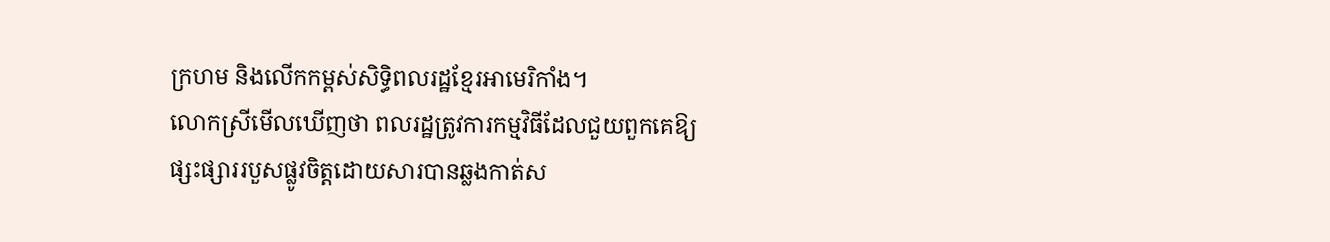ក្រហម និងលើកកម្ពស់សិទ្ធិពលរដ្ឋខ្មែរអាមេរិកាំង។
លោកស្រីមើលឃើញថា ពលរដ្ឋត្រូវការកម្មវិធីដែលជួយពួកគេឱ្យផ្សះផ្សាររបួសផ្លូវចិត្តដោយសារបានឆ្លងកាត់ស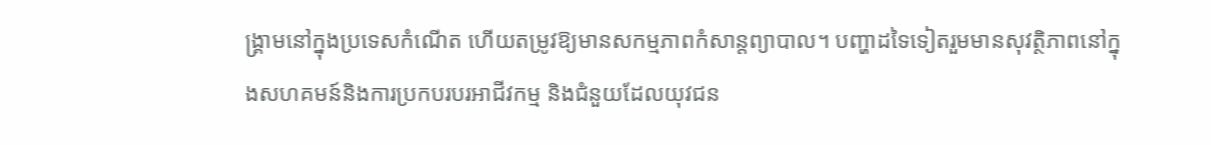ង្គ្រាមនៅក្នុងប្រទេសកំណើត ហើយតម្រូវឱ្យមានសកម្មភាពកំសាន្តព្យាបាល។ បញ្ហាដទៃទៀតរួមមានសុវត្ថិភាពនៅក្នុងសហគមន៍និងការប្រកបរបរអាជីវកម្ម និងជំនួយដែលយុវជន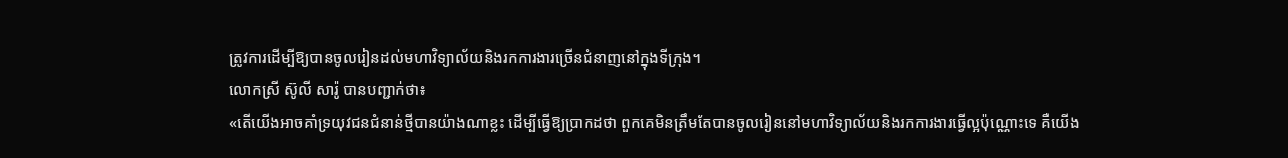ត្រូវការដើម្បីឱ្យបានចូលរៀនដល់មហាវិទ្យាល័យនិងរកការងារច្រើនជំនាញនៅក្នុងទីក្រុង។
លោកស្រី ស៊ូលី សារ៉ូ បានបញ្ជាក់ថា៖
«តើយើងអាចគាំទ្រយុវជនជំនាន់ថ្មីបានយ៉ាងណាខ្លះ ដើម្បីធ្វើឱ្យប្រាកដថា ពួកគេមិនត្រឹមតែបានចូលរៀននៅមហាវិទ្យាល័យនិងរកការងារធ្វើល្អប៉ុណ្ណោះទេ គឺយើង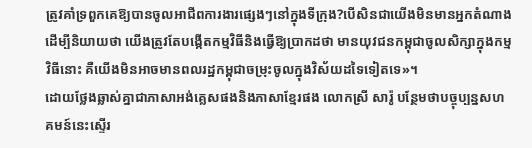ត្រូវគាំទ្រពួកគេឱ្យបានចូលអាជីពការងារផ្សេងៗនៅក្នុងទីក្រុង?បើសិនជាយើងមិនមានអ្នកតំណាងដើម្បីនិយាយថា យើងត្រូវតែបង្កើតកម្មវិធីនិងធ្វើឱ្យប្រាកដថា មានយុវជនកម្ពុជាចូលសិក្សាក្នុងកម្មវិធីនោះ គឺយើងមិនអាចមានពលរដ្ឋកម្ពុជាចម្រុះចូលក្នុងវិស័យដទៃទៀតទេ»។
ដោយថ្លែងឆ្លាស់គ្នាជាភាសាអង់គ្លេសផងនិងភាសាខ្មែរផង លោកស្រី សារ៉ូ បន្ថែមថាបច្ចុប្បន្នសហគមន៍នេះស្ទើរ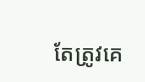តែត្រូវគេ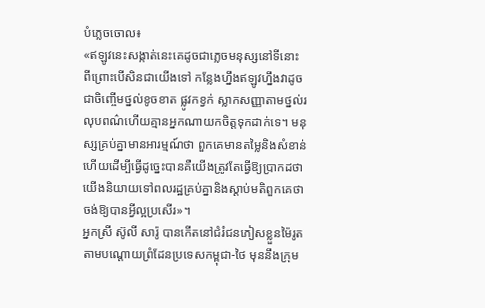បំភ្លេចចោល៖
«ឥឡូវនេះសង្កាត់នេះគេដូចជាភ្លេចមនុស្សនៅទីនោះ ពីព្រោះបើសិនជាយើងទៅ កន្លែងហ្នឹងឥឡូវហ្នឹងវាដូចជាចិញ្ចើមថ្នល់ខូចខាត ផ្លូវកខ្វក់ ស្លាកសញ្ញាតាមថ្នល់រលុបពណ៌ហើយគ្មានអ្នកណាយកចិត្តទុកដាក់ទេ។ មនុស្សគ្រប់គ្នាមានអារម្មណ៍ថា ពួកគេមានតម្លៃនិងសំខាន់ ហើយដើម្បីធ្វើដូច្នេះបានគឺយើងត្រូវតែធ្វើឱ្យប្រាកដថា យើងនិយាយទៅពលរដ្ឋគ្រប់គ្នានិងស្តាប់មតិពួកគេថាចង់ឱ្យបានអ្វីល្អប្រសើរ»។
អ្នកស្រី ស៊ូលី សារ៉ូ បានកើតនៅជំរំជនភៀសខ្លួនម៉ៃរូតតាមបណ្តោយព្រំដែនប្រទេសកម្ពុជា-ថៃ មុននឹងក្រុម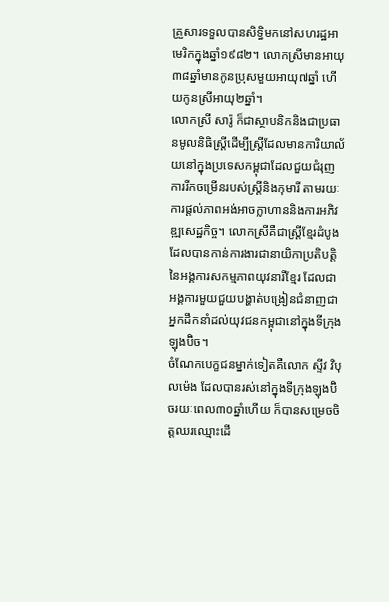គ្រួសារទទួលបានសិទ្ធិមកនៅសហរដ្ឋអាមេរិកក្នុងឆ្នាំ១៩៨២។ លោកស្រីមានអាយុ៣៨ឆ្នាំមានកូនប្រុសមួយអាយុ៧ឆ្នាំ ហើយកូនស្រីអាយុ២ឆ្នាំ។
លោកស្រី សារ៉ូ ក៏ជាស្ថាបនិកនិងជាប្រធានមូលនិធិស្ត្រីដើម្បីស្ត្រីដែលមានការិយាល័យនៅក្នុងប្រទេសកម្ពុជាដែលជួយជំរុញការរីកចម្រើនរបស់ស្ត្រីនិងកុមារី តាមរយៈការផ្តល់ភាពអង់អាចក្លាហាននិងការអភិវឌ្ឍសេដ្ឋកិច្ច។ លោកស្រីគឺជាស្ត្រីខ្មែរដំបូងដែលបានកាន់ការងារជានាយិកាប្រតិបត្តិនៃអង្គការសកម្មភាពយុវនារីខ្មែរ ដែលជាអង្គការមួយជួយបង្ហាត់បង្រៀនជំនាញជាអ្នកដឹកនាំដល់យុវជនកម្ពុជានៅក្នុងទីក្រុងឡុងប៊ិច។
ចំណែកបេក្ខជនម្នាក់ទៀតគឺលោក ស្ទីវ វិបុលម៉េង ដែលបានរស់នៅក្នុងទីក្រុងឡុងប៊ិចរយៈពេល៣០ឆ្នាំហើយ ក៏បានសម្រេចចិត្តឈរឈ្មោះដើ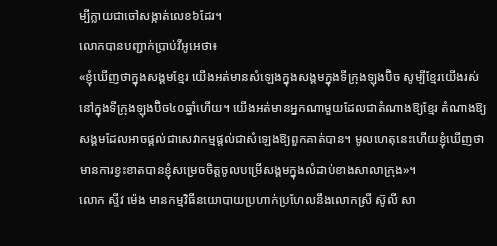ម្បីក្លាយជាចៅសង្កាត់លេខ៦ដែរ។
លោកបានបញ្ជាក់ប្រាប់វីអូអេថា៖
«ខ្ញុំឃើញថាក្នុងសង្គមខ្មែរ យើងអត់មានសំឡេងក្នុងសង្គមក្នុងទីក្រុងឡុងប៊ិច សូម្បីខ្មែរយើងរស់នៅក្នុងទីក្រុងឡុងប៊ិច៤០ឆ្នាំហើយ។ យើងអត់មានអ្នកណាមួយដែលជាតំណាងឱ្យខ្មែរ តំណាងឱ្យសង្គមដែលអាចផ្តល់ជាសេវាកម្មផ្តល់ជាសំឡេងឱ្យពួកគាត់បាន។ មូលហេតុនេះហើយខ្ញុំឃើញថាមានការខ្វះខាតបានខ្ញុំសម្រេចចិត្តចូលបម្រើសង្គមក្នុងលំដាប់ខាងសាលាក្រុង»។
លោក ស្ទីវ ម៉េង មានកម្មវិធីនយោបាយប្រហាក់ប្រហែលនឹងលោកស្រី ស៊ូលី សា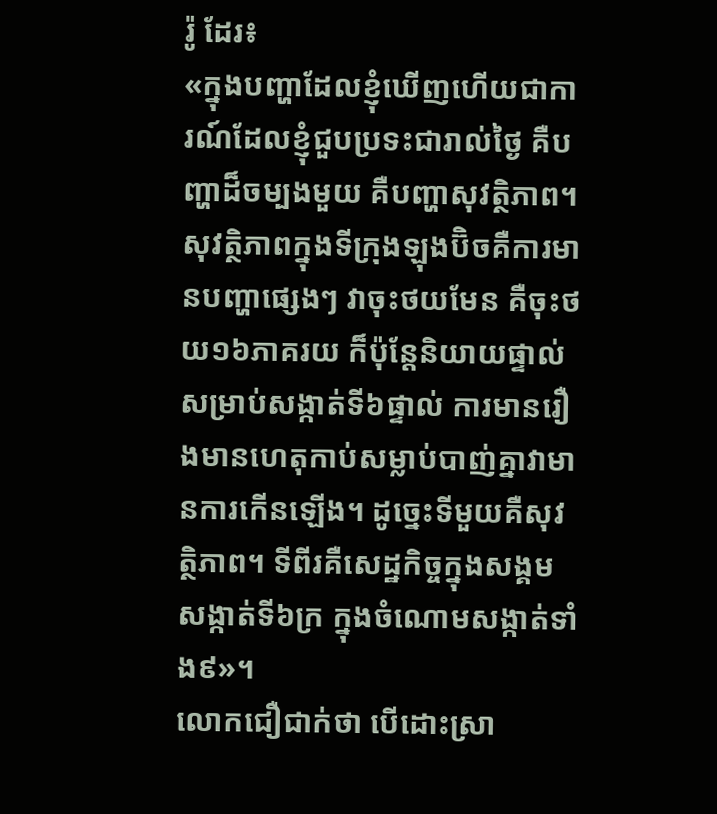រ៉ូ ដែរ៖
«ក្នុងបញ្ហាដែលខ្ញុំឃើញហើយជាការណ៍ដែលខ្ញុំជួបប្រទះជារាល់ថ្ងៃ គឺបញ្ហាដ៏ចម្បងមួយ គឺបញ្ហាសុវត្ថិភាព។ សុវត្ថិភាពក្នុងទីក្រុងឡុងប៊ិចគឺការមានបញ្ហាផ្សេងៗ វាចុះថយមែន គឺចុះថយ១៦ភាគរយ ក៏ប៉ុន្តែនិយាយផ្ទាល់សម្រាប់សង្កាត់ទី៦ផ្ទាល់ ការមានរឿងមានហេតុកាប់សម្លាប់បាញ់គ្នាវាមានការកើនឡើង។ ដូច្នេះទីមួយគឺសុវត្ថិភាព។ ទីពីរគឺសេដ្ឋកិច្ចក្នុងសង្គម សង្កាត់ទី៦ក្រ ក្នុងចំណោមសង្កាត់ទាំង៩»។
លោកជឿជាក់ថា បើដោះស្រា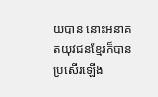យបាន នោះអនាគតយុវជនខ្មែរក៏បានប្រសើរឡើង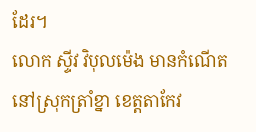ដែរ។
លោក ស្ទីវ វិបុលម៉េង មានកំណើតនៅស្រុកត្រាំខ្នា ខេត្តតាកែវ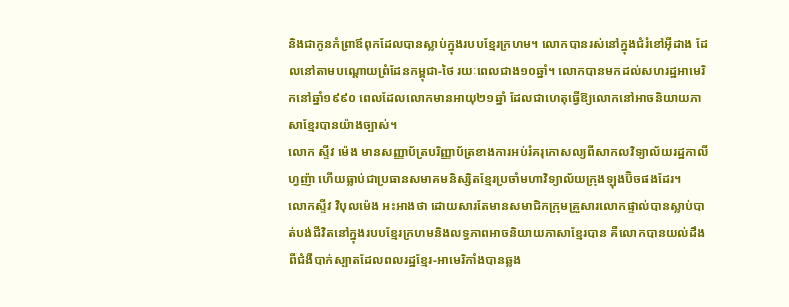និងជាកូនកំព្រាឪពុកដែលបានស្លាប់ក្នុងរបបខ្មែរក្រហម។ លោកបានរស់នៅក្នុងជំរំខៅអ៊ីដាង ដែលនៅតាមបណ្តោយព្រំដែនកម្ពុជា-ថៃ រយៈពេលជាង១០ឆ្នាំ។ លោកបានមកដល់សហរដ្ឋអាមេរិកនៅឆ្នាំ១៩៩០ ពេលដែលលោកមានអាយុ២១ឆ្នាំ ដែលជាហេតុធ្វើឱ្យលោកនៅអាចនិយាយភាសាខ្មែរបានយ៉ាងច្បាស់។
លោក ស្ទីវ ម៉េង មានសញ្ញាប័ត្របរិញ្ញាប័ត្រខាងការអប់រំគរុកោសល្យពីសាកលវិទ្យាល័យរដ្ឋកាលីហ្វញ៉ា ហើយធ្លាប់ជាប្រធានសមាគមនិស្សិតខ្មែរប្រចាំមហាវិទ្យាល័យក្រុងឡុងប៊ិចផងដែរ។
លោកស្ទីវ វិបុលម៉េង អះអាងថា ដោយសារតែមានសមាជិកក្រុមគ្រួសារលោកផ្ទាល់បានស្លាប់បាត់បង់ជីវិតនៅក្នុងរបបខ្មែរក្រហមនិងលទ្ធភាពអាចនិយាយភាសាខ្មែរបាន គឺលោកបានយល់ដឹងពីជំងឺបាក់ស្បាតដែលពលរដ្ឋខ្មែរ-អាមេរិកាំងបានឆ្លង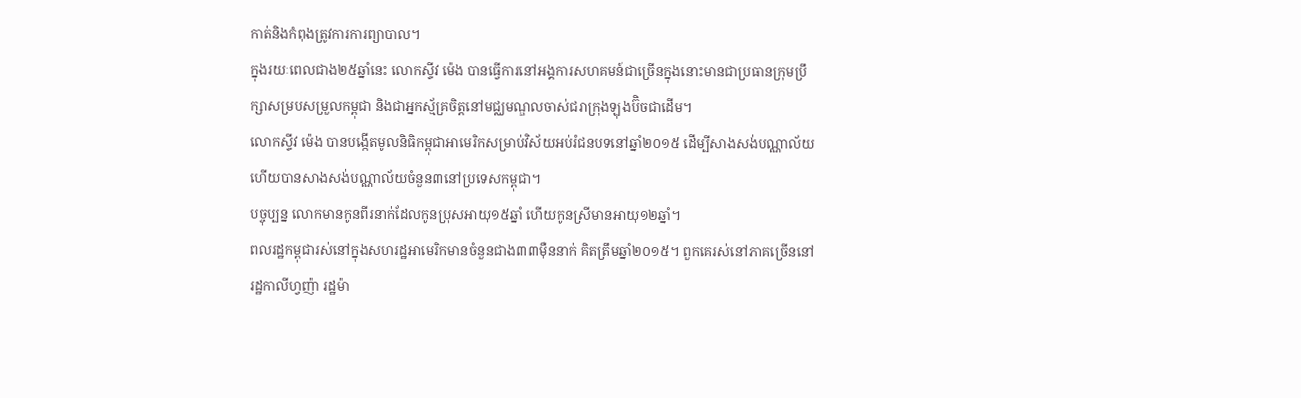កាត់និងកំពុងត្រូវការការព្យាបាល។
ក្នុងរយៈពេលជាង២៥ឆ្នាំនេះ លោកស្ទីវ ម៉េង បានធ្វើការនៅអង្គការសហគមន៍ជាច្រើនក្នុងនោះមានជាប្រធានក្រុមប្រឹក្សាសម្របសម្រួលកម្ពុជា និងជាអ្នកស្ម័គ្រចិត្តនៅមជ្ឈមណ្ឌលចាស់ជរាក្រុងឡុងប៊ិចជាដើម។
លោកស្ទីវ ម៉េង បានបង្កើតមូលនិធិកម្ពុជាអាមេរិកសម្រាប់វិស័យអប់រំជនបទនៅឆ្នាំ២០១៥ ដើម្បីសាងសង់បណ្ណាល័យ ហើយបានសាងសង់បណ្ណាល័យចំនួន៣នៅប្រទេសកម្ពុជា។
បច្ចុប្បន្ន លោកមានកូនពីរនាក់ដែលកូនប្រុសអាយុ១៥ឆ្នាំ ហើយកូនស្រីមានអាយុ១២ឆ្នាំ។
ពលរដ្ឋកម្ពុជារស់នៅក្នុងសហរដ្ឋអាមេរិកមានចំនួនជាង៣៣ម៉ឺននាក់ គិតត្រឹមឆ្នាំ២០១៥។ ពួកគេរស់នៅភាគច្រើននៅរដ្ឋកាលីហ្វញ៉ា រដ្ឋម៉ា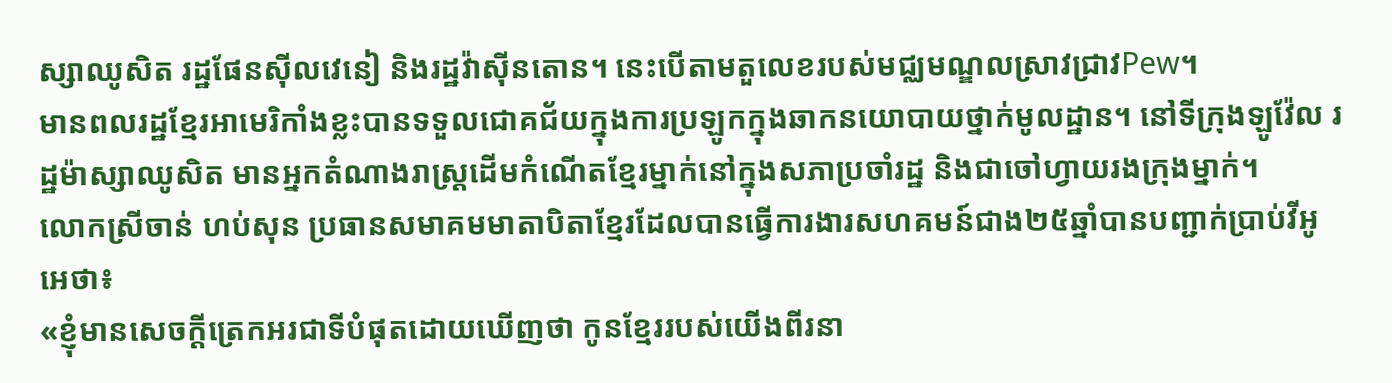ស្សាឈូសិត រដ្ឋផែនស៊ីលវេនៀ និងរដ្ឋវ៉ាស៊ីនតោន។ នេះបើតាមតួលេខរបស់មជ្ឈមណ្ឌលស្រាវជ្រាវPew។
មានពលរដ្ឋខ្មែរអាមេរិកាំងខ្លះបានទទួលជោគជ័យក្នុងការប្រឡូកក្នុងឆាកនយោបាយថ្នាក់មូលដ្ឋាន។ នៅទីក្រុងឡូវ៉ែល រដ្ឋម៉ាស្សាឈូសិត មានអ្នកតំណាងរាស្ត្រដើមកំណើតខ្មែរម្នាក់នៅក្នុងសភាប្រចាំរដ្ឋ និងជាចៅហ្វាយរងក្រុងម្នាក់។
លោកស្រីចាន់ ហប់សុន ប្រធានសមាគមមាតាបិតាខ្មែរដែលបានធ្វើការងារសហគមន៍ជាង២៥ឆ្នាំបានបញ្ជាក់ប្រាប់វីអូអេថា៖
«ខ្ញុំមានសេចក្តីត្រេកអរជាទីបំផុតដោយឃើញថា កូនខ្មែររបស់យើងពីរនា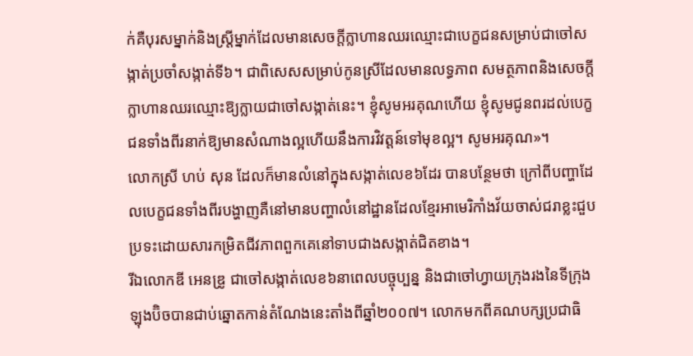ក់គឺបុរសម្នាក់និងស្ត្រីម្នាក់ដែលមានសេចក្តីក្លាហានឈរឈ្មោះជាបេក្ខជនសម្រាប់ជាចៅសង្កាត់ប្រចាំសង្កាត់ទី៦។ ជាពិសេសសម្រាប់កូនស្រីដែលមានលទ្ធភាព សមត្ថភាពនិងសេចក្តីក្លាហានឈរឈ្មោះឱ្យក្លាយជាចៅសង្កាត់នេះ។ ខ្ញុំសូមអរគុណហើយ ខ្ញុំសូមជូនពរដល់បេក្ខជនទាំងពីរនាក់ឱ្យមានសំណាងល្អហើយនឹងការវិវត្តន៍ទៅមុខល្អ។ សូមអរគុណ»។
លោកស្រី ហប់ សុន ដែលក៏មានលំនៅក្នុងសង្កាត់លេខ៦ដែរ បានបន្ថែមថា ក្រៅពីបញ្ហាដែលបេក្ខជនទាំងពីរបង្ហាញគឺនៅមានបញ្ហាលំនៅដ្ឋានដែលខ្មែរអាមេរិកាំងវ័យចាស់ជរាខ្លះជួបប្រទះដោយសារកម្រិតជីវភាពពួកគេនៅទាបជាងសង្កាត់ជិតខាង។
រីឯលោកឌី អេនឌ្រូ ជាចៅសង្កាត់លេខ៦នាពេលបច្ចុប្បន្ន និងជាចៅហ្វាយក្រុងរងនៃទីក្រុងឡុងប៊ិចបានជាប់ឆ្នោតកាន់តំណែងនេះតាំងពីឆ្នាំ២០០៧។ លោកមកពីគណបក្សប្រជាធិ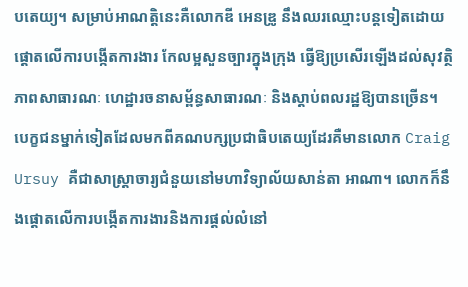បតេយ្យ។ សម្រាប់អាណត្តិនេះគឺលោកឌី អេនឌ្រូ នឹងឈរឈ្មោះបន្តទៀតដោយផ្តោតលើការបង្កើតការងារ កែលម្អសួនច្បារក្នុងក្រុង ធ្វើឱ្យប្រសើរឡើងដល់សុវត្ថិភាពសាធារណៈ ហេដ្ឋារចនាសម្ព័ន្ធសាធារណៈ និងស្តាប់ពលរដ្ឋឱ្យបានច្រើន។
បេក្ខជនម្នាក់ទៀតដែលមកពីគណបក្សប្រជាធិបតេយ្យដែរគឺមានលោក Craig Ursuy គឺជាសាស្ត្រាចារ្យជំនួយនៅមហាវិទ្យាល័យសាន់តា អាណា។ លោកក៏នឹងផ្តោតលើការបង្កើតការងារនិងការផ្តល់លំនៅ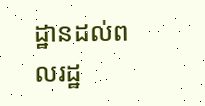ដ្ឋានដល់ពលរដ្ឋ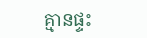គ្មានផ្ទះ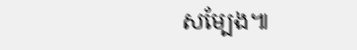សម្បែង៕